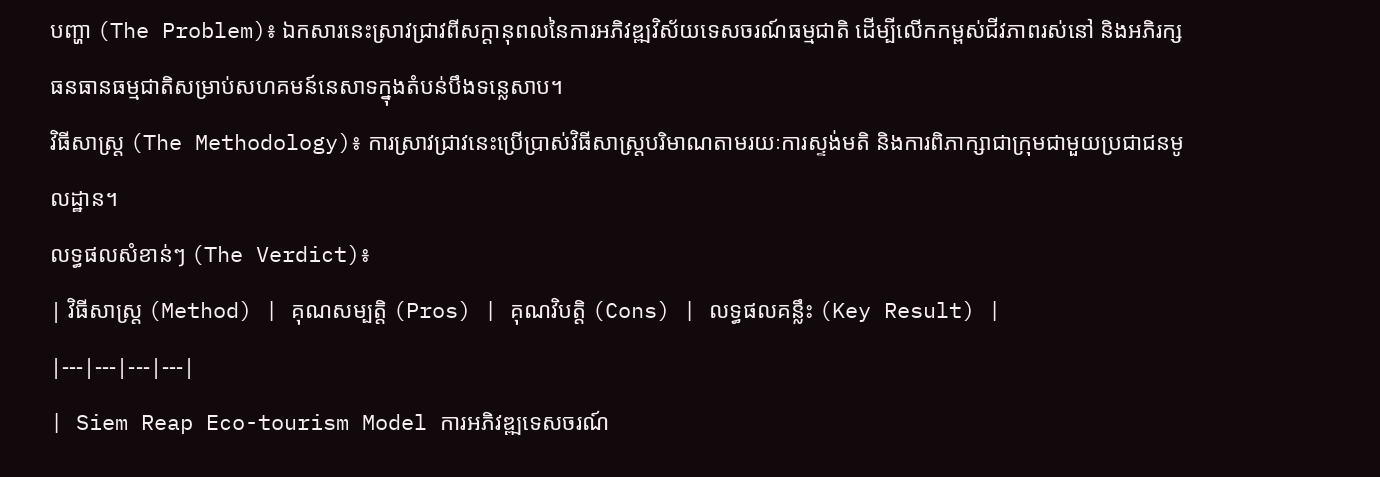បញ្ហា (The Problem)៖ ឯកសារនេះស្រាវជ្រាវពីសក្តានុពលនៃការអភិវឌ្ឍវិស័យទេសចរណ៍ធម្មជាតិ ដើម្បីលើកកម្ពស់ជីវភាពរស់នៅ និងអភិរក្សធនធានធម្មជាតិសម្រាប់សហគមន៍នេសាទក្នុងតំបន់បឹងទន្លេសាប។
វិធីសាស្ត្រ (The Methodology)៖ ការស្រាវជ្រាវនេះប្រើប្រាស់វិធីសាស្ត្របរិមាណតាមរយៈការស្ទង់មតិ និងការពិភាក្សាជាក្រុមជាមួយប្រជាជនមូលដ្ឋាន។
លទ្ធផលសំខាន់ៗ (The Verdict)៖
| វិធីសាស្ត្រ (Method) | គុណសម្បត្តិ (Pros) | គុណវិបត្តិ (Cons) | លទ្ធផលគន្លឹះ (Key Result) |
|---|---|---|---|
| Siem Reap Eco-tourism Model ការអភិវឌ្ឍទេសចរណ៍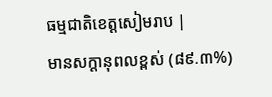ធម្មជាតិខេត្តសៀមរាប |
មានសក្តានុពលខ្ពស់ (៨៩.៣%)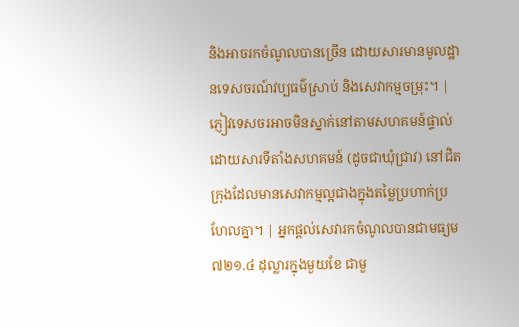និងអាចរកចំណូលបានច្រើន ដោយសារមានមូលដ្ឋានទេសចរណ៍វប្បធម៌ស្រាប់ និងសេវាកម្មចម្រុះ។ | ភ្ញៀវទេសចរអាចមិនស្នាក់នៅតាមសហគមន៍ផ្ទាល់ ដោយសារទីតាំងសហគមន៍ (ដូចជាឃុំជ្រាវ) នៅជិតក្រុងដែលមានសេវាកម្មល្អជាងក្នុងតម្លៃប្រហាក់ប្រហែលគ្នា។ | អ្នកផ្តល់សេវារកចំណូលបានជាមធ្យម ៧២១.៤ ដុល្លារក្នុងមួយខែ ជាមួ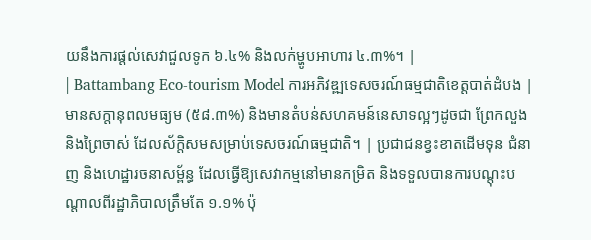យនឹងការផ្តល់សេវាជួលទូក ៦.៤% និងលក់ម្ហូបអាហារ ៤.៣%។ |
| Battambang Eco-tourism Model ការអភិវឌ្ឍទេសចរណ៍ធម្មជាតិខេត្តបាត់ដំបង |
មានសក្តានុពលមធ្យម (៥៨.៣%) និងមានតំបន់សហគមន៍នេសាទល្អៗដូចជា ព្រែកលួង និងព្រៃចាស់ ដែលស័ក្តិសមសម្រាប់ទេសចរណ៍ធម្មជាតិ។ | ប្រជាជនខ្វះខាតដើមទុន ជំនាញ និងហេដ្ឋារចនាសម្ព័ន្ធ ដែលធ្វើឱ្យសេវាកម្មនៅមានកម្រិត និងទទួលបានការបណ្តុះបណ្តាលពីរដ្ឋាភិបាលត្រឹមតែ ១.១% ប៉ុ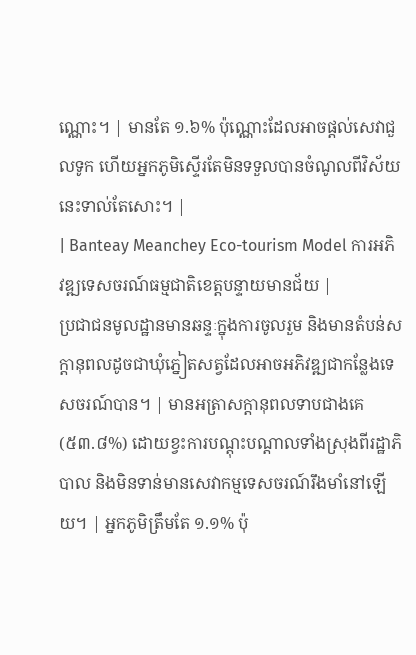ណ្ណោះ។ | មានតែ ១.៦% ប៉ុណ្ណោះដែលអាចផ្តល់សេវាជួលទូក ហើយអ្នកភូមិស្ទើរតែមិនទទួលបានចំណូលពីវិស័យនេះទាល់តែសោះ។ |
| Banteay Meanchey Eco-tourism Model ការអភិវឌ្ឍទេសចរណ៍ធម្មជាតិខេត្តបន្ទាយមានជ័យ |
ប្រជាជនមូលដ្ឋានមានឆន្ទៈក្នុងការចូលរួម និងមានតំបន់សក្តានុពលដូចជាឃុំភ្នៀតសត្វដែលអាចអភិវឌ្ឍជាកន្លែងទេសចរណ៍បាន។ | មានអត្រាសក្តានុពលទាបជាងគេ (៥៣.៨%) ដោយខ្វះការបណ្តុះបណ្តាលទាំងស្រុងពីរដ្ឋាភិបាល និងមិនទាន់មានសេវាកម្មទេសចរណ៍រឹងមាំនៅឡើយ។ | អ្នកភូមិត្រឹមតែ ១.១% ប៉ុ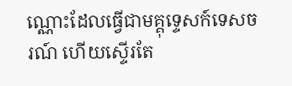ណ្ណោះដែលធ្វើជាមគ្គុទ្ទេសក៍ទេសចរណ៍ ហើយស្ទើរតែ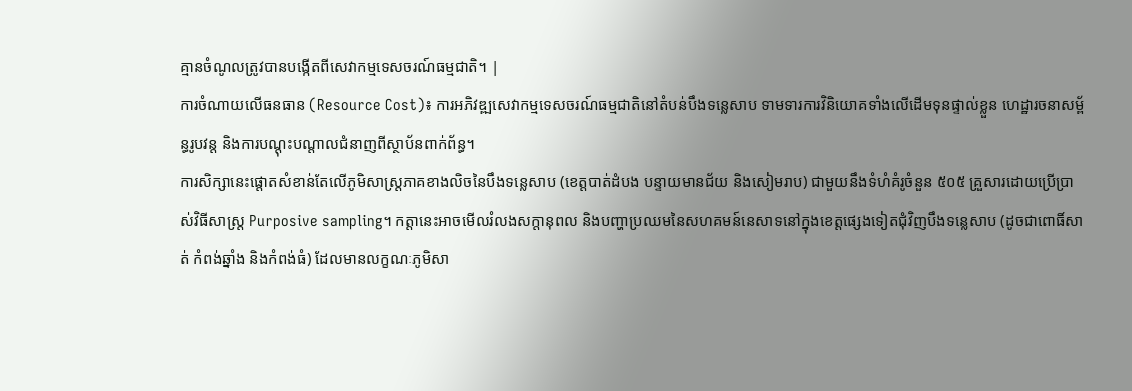គ្មានចំណូលត្រូវបានបង្កើតពីសេវាកម្មទេសចរណ៍ធម្មជាតិ។ |
ការចំណាយលើធនធាន (Resource Cost)៖ ការអភិវឌ្ឍសេវាកម្មទេសចរណ៍ធម្មជាតិនៅតំបន់បឹងទន្លេសាប ទាមទារការវិនិយោគទាំងលើដើមទុនផ្ទាល់ខ្លួន ហេដ្ឋារចនាសម្ព័ន្ធរូបវន្ត និងការបណ្តុះបណ្តាលជំនាញពីស្ថាប័នពាក់ព័ន្ធ។
ការសិក្សានេះផ្តោតសំខាន់តែលើភូមិសាស្ត្រភាគខាងលិចនៃបឹងទន្លេសាប (ខេត្តបាត់ដំបង បន្ទាយមានជ័យ និងសៀមរាប) ជាមួយនឹងទំហំគំរូចំនួន ៥០៥ គ្រួសារដោយប្រើប្រាស់វិធីសាស្ត្រ Purposive sampling។ កត្តានេះអាចមើលរំលងសក្តានុពល និងបញ្ហាប្រឈមនៃសហគមន៍នេសាទនៅក្នុងខេត្តផ្សេងទៀតជុំវិញបឹងទន្លេសាប (ដូចជាពោធិ៍សាត់ កំពង់ឆ្នាំង និងកំពង់ធំ) ដែលមានលក្ខណៈភូមិសា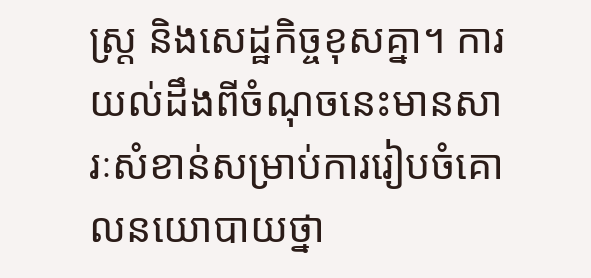ស្ត្រ និងសេដ្ឋកិច្ចខុសគ្នា។ ការយល់ដឹងពីចំណុចនេះមានសារៈសំខាន់សម្រាប់ការរៀបចំគោលនយោបាយថ្នា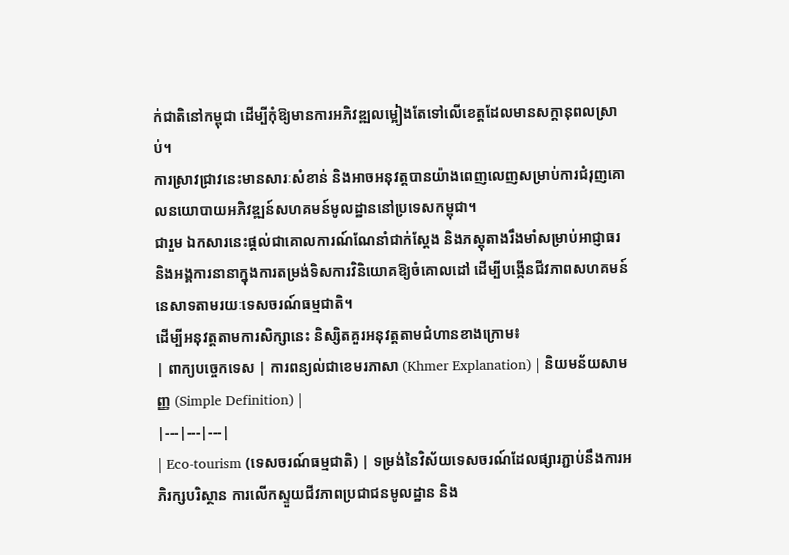ក់ជាតិនៅកម្ពុជា ដើម្បីកុំឱ្យមានការអភិវឌ្ឍលម្អៀងតែទៅលើខេត្តដែលមានសក្តានុពលស្រាប់។
ការស្រាវជ្រាវនេះមានសារៈសំខាន់ និងអាចអនុវត្តបានយ៉ាងពេញលេញសម្រាប់ការជំរុញគោលនយោបាយអភិវឌ្ឍន៍សហគមន៍មូលដ្ឋាននៅប្រទេសកម្ពុជា។
ជារួម ឯកសារនេះផ្តល់ជាគោលការណ៍ណែនាំជាក់ស្តែង និងភស្តុតាងរឹងមាំសម្រាប់អាជ្ញាធរ និងអង្គការនានាក្នុងការតម្រង់ទិសការវិនិយោគឱ្យចំគោលដៅ ដើម្បីបង្កើនជីវភាពសហគមន៍នេសាទតាមរយៈទេសចរណ៍ធម្មជាតិ។
ដើម្បីអនុវត្តតាមការសិក្សានេះ និស្សិតគួរអនុវត្តតាមជំហានខាងក្រោម៖
| ពាក្យបច្ចេកទេស | ការពន្យល់ជាខេមរភាសា (Khmer Explanation) | និយមន័យសាមញ្ញ (Simple Definition) |
|---|---|---|
| Eco-tourism (ទេសចរណ៍ធម្មជាតិ) | ទម្រង់នៃវិស័យទេសចរណ៍ដែលផ្សារភ្ជាប់នឹងការអភិរក្សបរិស្ថាន ការលើកស្ទួយជីវភាពប្រជាជនមូលដ្ឋាន និង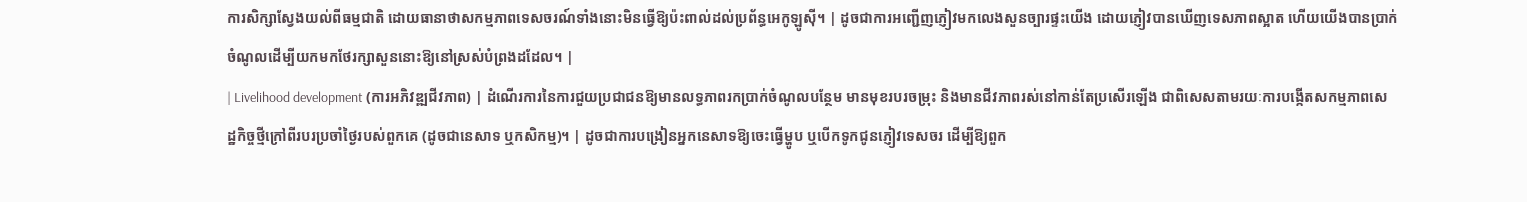ការសិក្សាស្វែងយល់ពីធម្មជាតិ ដោយធានាថាសកម្មភាពទេសចរណ៍ទាំងនោះមិនធ្វើឱ្យប៉ះពាល់ដល់ប្រព័ន្ធអេកូឡូស៊ី។ | ដូចជាការអញ្ជើញភ្ញៀវមកលេងសួនច្បារផ្ទះយើង ដោយភ្ញៀវបានឃើញទេសភាពស្អាត ហើយយើងបានប្រាក់ចំណូលដើម្បីយកមកថែរក្សាសួននោះឱ្យនៅស្រស់បំព្រងដដែល។ |
| Livelihood development (ការអភិវឌ្ឍជីវភាព) | ដំណើរការនៃការជួយប្រជាជនឱ្យមានលទ្ធភាពរកប្រាក់ចំណូលបន្ថែម មានមុខរបរចម្រុះ និងមានជីវភាពរស់នៅកាន់តែប្រសើរឡើង ជាពិសេសតាមរយៈការបង្កើតសកម្មភាពសេដ្ឋកិច្ចថ្មីក្រៅពីរបរប្រចាំថ្ងៃរបស់ពួកគេ (ដូចជានេសាទ ឬកសិកម្ម)។ | ដូចជាការបង្រៀនអ្នកនេសាទឱ្យចេះធ្វើម្ហូប ឬបើកទូកជូនភ្ញៀវទេសចរ ដើម្បីឱ្យពួក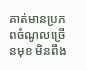គាត់មានប្រភពចំណូលច្រើនមុខ មិនពឹង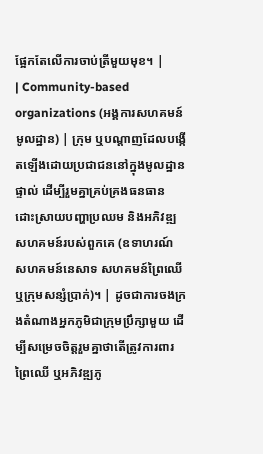ផ្អែកតែលើការចាប់ត្រីមួយមុខ។ |
| Community-based organizations (អង្គការសហគមន៍មូលដ្ឋាន) | ក្រុម ឬបណ្តាញដែលបង្កើតឡើងដោយប្រជាជននៅក្នុងមូលដ្ឋានផ្ទាល់ ដើម្បីរួមគ្នាគ្រប់គ្រងធនធាន ដោះស្រាយបញ្ហាប្រឈម និងអភិវឌ្ឍសហគមន៍របស់ពួកគេ (ឧទាហរណ៍ សហគមន៍នេសាទ សហគមន៍ព្រៃឈើ ឬក្រុមសន្សំប្រាក់)។ | ដូចជាការចងក្រងតំណាងអ្នកភូមិជាក្រុមប្រឹក្សាមួយ ដើម្បីសម្រេចចិត្តរួមគ្នាថាតើត្រូវការពារព្រៃឈើ ឬអភិវឌ្ឍភូ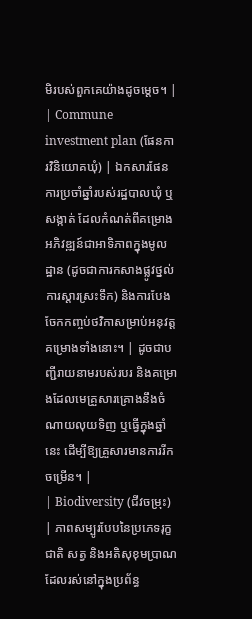មិរបស់ពួកគេយ៉ាងដូចម្តេច។ |
| Commune investment plan (ផែនការវិនិយោគឃុំ) | ឯកសារផែនការប្រចាំឆ្នាំរបស់រដ្ឋបាលឃុំ ឬសង្កាត់ ដែលកំណត់ពីគម្រោងអភិវឌ្ឍន៍ជាអាទិភាពក្នុងមូលដ្ឋាន (ដូចជាការកសាងផ្លូវថ្នល់ ការស្តារស្រះទឹក) និងការបែងចែកកញ្ចប់ថវិកាសម្រាប់អនុវត្តគម្រោងទាំងនោះ។ | ដូចជាបញ្ជីរាយនាមរបស់របរ និងគម្រោងដែលមេគ្រួសារគ្រោងនឹងចំណាយលុយទិញ ឬធ្វើក្នុងឆ្នាំនេះ ដើម្បីឱ្យគ្រួសារមានការរីកចម្រើន។ |
| Biodiversity (ជីវចម្រុះ) | ភាពសម្បូរបែបនៃប្រភេទរុក្ខជាតិ សត្វ និងអតិសុខុមប្រាណ ដែលរស់នៅក្នុងប្រព័ន្ធ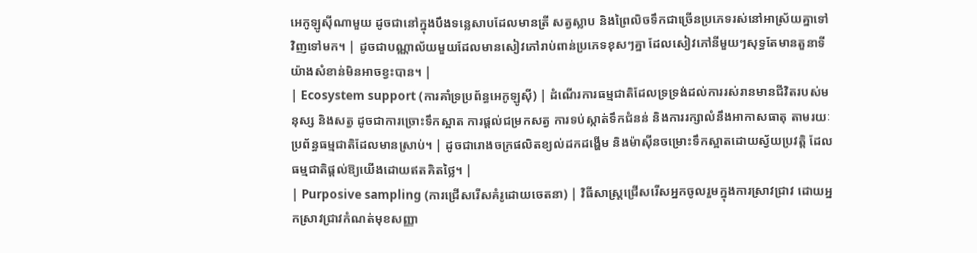អេកូឡូស៊ីណាមួយ ដូចជានៅក្នុងបឹងទន្លេសាបដែលមានត្រី សត្វស្លាប និងព្រៃលិចទឹកជាច្រើនប្រភេទរស់នៅអាស្រ័យគ្នាទៅវិញទៅមក។ | ដូចជាបណ្ណាល័យមួយដែលមានសៀវភៅរាប់ពាន់ប្រភេទខុសៗគ្នា ដែលសៀវភៅនីមួយៗសុទ្ធតែមានតួនាទីយ៉ាងសំខាន់មិនអាចខ្វះបាន។ |
| Ecosystem support (ការគាំទ្រប្រព័ន្ធអេកូឡូស៊ី) | ដំណើរការធម្មជាតិដែលទ្រទ្រង់ដល់ការរស់រានមានជីវិតរបស់មនុស្ស និងសត្វ ដូចជាការច្រោះទឹកស្អាត ការផ្តល់ជម្រកសត្វ ការទប់ស្កាត់ទឹកជំនន់ និងការរក្សាលំនឹងអាកាសធាតុ តាមរយៈប្រព័ន្ធធម្មជាតិដែលមានស្រាប់។ | ដូចជារោងចក្រផលិតខ្យល់ដកដង្ហើម និងម៉ាស៊ីនចម្រោះទឹកស្អាតដោយស្វ័យប្រវត្តិ ដែលធម្មជាតិផ្តល់ឱ្យយើងដោយឥតគិតថ្លៃ។ |
| Purposive sampling (ការជ្រើសរើសគំរូដោយចេតនា) | វិធីសាស្ត្រជ្រើសរើសអ្នកចូលរួមក្នុងការស្រាវជ្រាវ ដោយអ្នកស្រាវជ្រាវកំណត់មុខសញ្ញា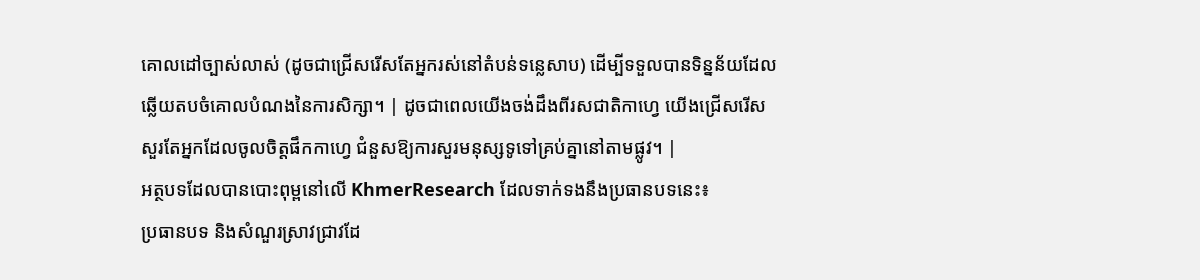គោលដៅច្បាស់លាស់ (ដូចជាជ្រើសរើសតែអ្នករស់នៅតំបន់ទន្លេសាប) ដើម្បីទទួលបានទិន្នន័យដែលឆ្លើយតបចំគោលបំណងនៃការសិក្សា។ | ដូចជាពេលយើងចង់ដឹងពីរសជាតិកាហ្វេ យើងជ្រើសរើសសួរតែអ្នកដែលចូលចិត្តផឹកកាហ្វេ ជំនួសឱ្យការសួរមនុស្សទូទៅគ្រប់គ្នានៅតាមផ្លូវ។ |
អត្ថបទដែលបានបោះពុម្ពនៅលើ KhmerResearch ដែលទាក់ទងនឹងប្រធានបទនេះ៖
ប្រធានបទ និងសំណួរស្រាវជ្រាវដែ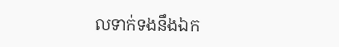លទាក់ទងនឹងឯក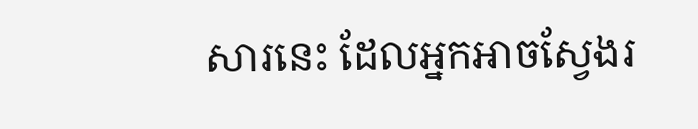សារនេះ ដែលអ្នកអាចស្វែងរ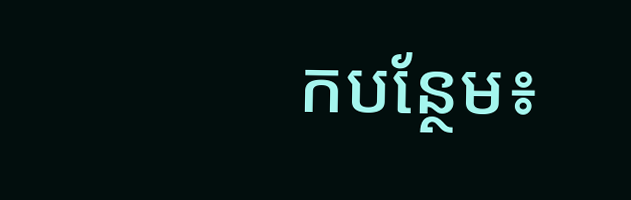កបន្ថែម៖